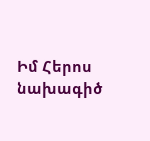Իմ Հերոս նախագիծ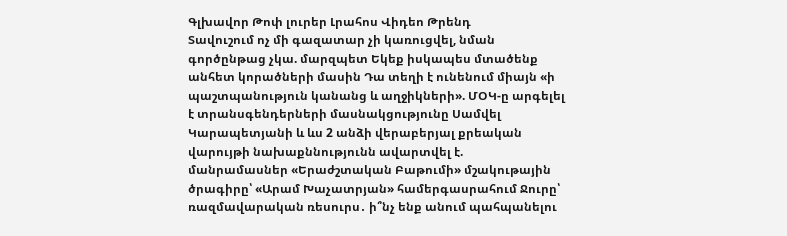Գլխավոր Թոփ լուրեր Լրահոս Վիդեո Թրենդ
Տավուշում ոչ մի գազատար չի կառուցվել, նման գործընթաց չկա. մարզպետ Եկեք իսկապես մտածենք անհետ կորածների մասին Դա տեղի է ունենում միայն «ի պաշտպանություն կանանց և աղջիկների». ՄՕԿ-ը արգելել է տրանսգենդերների մասնակցությունը Սամվել Կարապետյանի և ևս 2 անձի վերաբերյալ քրեական վարույթի նախաքննությունն ավարտվել է. մանրամասներ «Երաժշտական Բաթումի» մշակութային ծրագիրը՝ «Արամ Խաչատրյան» համերգասրահում Ջուրը՝ ռազմավարական ռեսուրս․ ի՞նչ ենք անում պահպանելու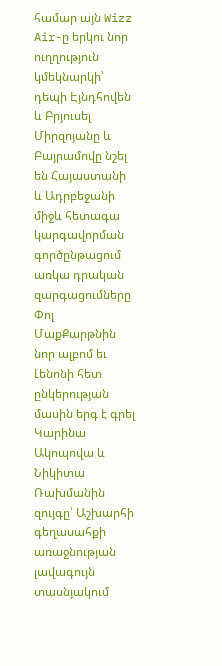համար այն Wizz Air-ը երկու նոր ուղղություն կմեկնարկի՝ դեպի Էյնդհովեն և Բրյուսել Միրզոյանը և Բայրամովը նշել են Հայաստանի և Ադրբեջանի միջև հետագա կարգավորման գործընթացում առկա դրական զարգացումները Փոլ ՄաքՔարթնին նոր ալբոմ եւ Լենոնի հետ ընկերության մասին երգ է գրել Կարինա Ակոպովա և Նիկիտա Ռախմանին զույգը՝ Աշխարհի գեղասահքի առաջնության լավագույն տասնյակում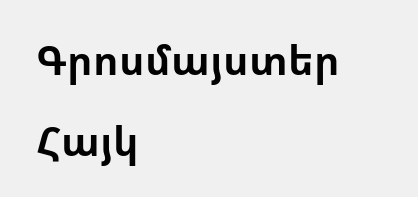Գրոսմայստեր Հայկ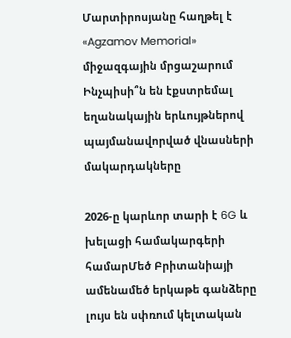Մարտիրոսյանը հաղթել է «Agzamov Memorial» միջազգային մրցաշարում Ինչպիսի՞ն են էքստրեմալ եղանակային երևույթներով պայմանավորված վնասների մակարդակները

2026-ը կարևոր տարի է 6G և խելացի համակարգերի համարՄեծ Բրիտանիայի ամենամեծ երկաթե գանձերը լույս են սփռում կելտական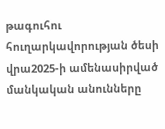թագուհու հուղարկավորության ծեսի վրա2025-ի ամենասիրված մանկական անունները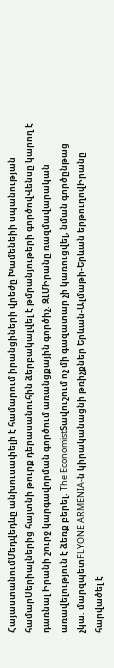ՀայաստանումՄեդվեդևը անխուսափելի է համարում իրանցիների վրեժը Խամենեիի սպանության համարՍերիալներից հայտնի թուրք դերասանուհին ձերբակալվել է թմրանյութերի գործովՎենսը կարող է դառնալ Իրանի շուրջ կարգավորման գործում առանցքային գործիչ. ԶԼՄԻրանը ռազմավարական առավելություն է ձեռք բերել. The EconomistՏավուշում ոչ մի գազատար չի կառուցվել, նման գործընթաց չկա. մարզպետFLYONE ARMENIA-ն կիրականացնի թռիչքներ Երևան-Ալմաթի-Երևան երթուղովԻրանը հարվածել է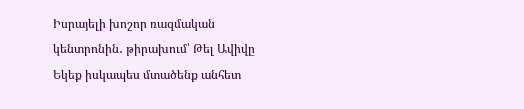Իսրայելի խոշոր ռազմական կենտրոնին․ թիրախում՝ Թել Ավիվը
Եկեք իսկապես մտածենք անհետ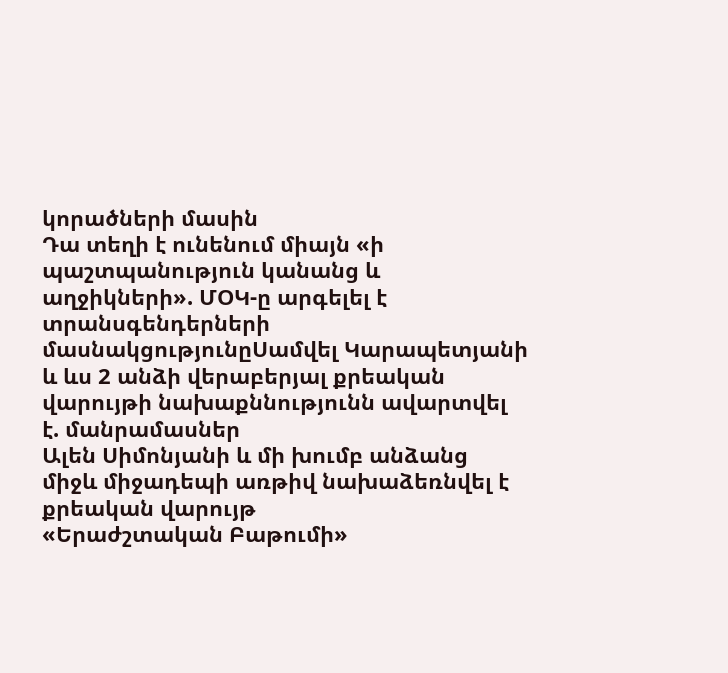կորածների մասին
Դա տեղի է ունենում միայն «ի պաշտպանություն կանանց և աղջիկների». ՄՕԿ-ը արգելել է տրանսգենդերների մասնակցությունըՍամվել Կարապետյանի և ևս 2 անձի վերաբերյալ քրեական վարույթի նախաքննությունն ավարտվել է. մանրամասներ
Ալեն Սիմոնյանի և մի խումբ անձանց միջև միջադեպի առթիվ նախաձեռնվել է քրեական վարույթ
«Երաժշտական Բաթումի»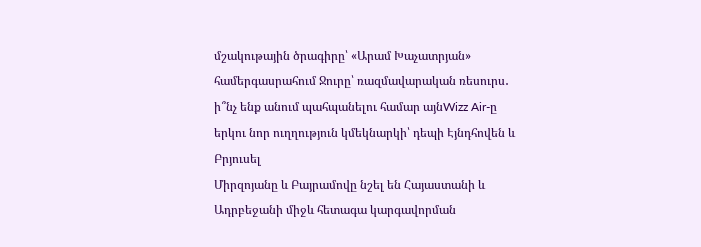մշակութային ծրագիրը՝ «Արամ Խաչատրյան» համերգասրահում Ջուրը՝ ռազմավարական ռեսուրս․ ի՞նչ ենք անում պահպանելու համար այնWizz Air-ը երկու նոր ուղղություն կմեկնարկի՝ դեպի Էյնդհովեն և Բրյուսել
Միրզոյանը և Բայրամովը նշել են Հայաստանի և Ադրբեջանի միջև հետագա կարգավորման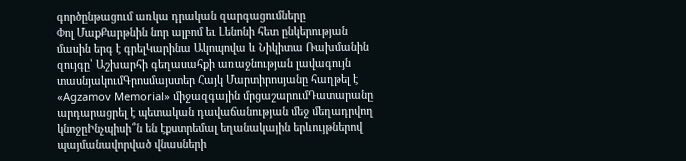գործընթացում առկա դրական զարգացումները
Փոլ ՄաքՔարթնին նոր ալբոմ եւ Լենոնի հետ ընկերության մասին երգ է գրելԿարինա Ակոպովա և Նիկիտա Ռախմանին զույգը՝ Աշխարհի գեղասահքի առաջնության լավագույն տասնյակումԳրոսմայստեր Հայկ Մարտիրոսյանը հաղթել է «Agzamov Memorial» միջազգային մրցաշարումԴատարանը արդարացրել է պետական դավաճանության մեջ մեղադրվող կնոջըԻնչպիսի՞ն են էքստրեմալ եղանակային երևույթներով պայմանավորված վնասների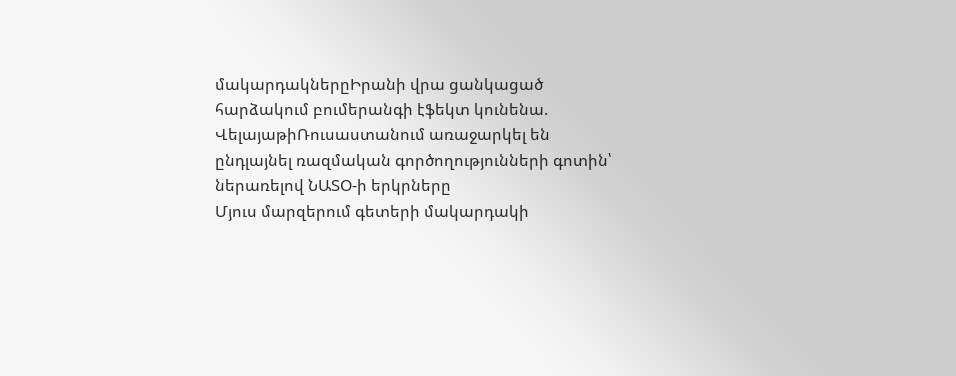մակարդակներըԻրանի վրա ցանկացած հարձակում բումերանգի էֆեկտ կունենա. ՎելայաթիՌուսաստանում առաջարկել են ընդլայնել ռազմական գործողությունների գոտին՝ ներառելով ՆԱՏՕ-ի երկրները
Մյուս մարզերում գետերի մակարդակի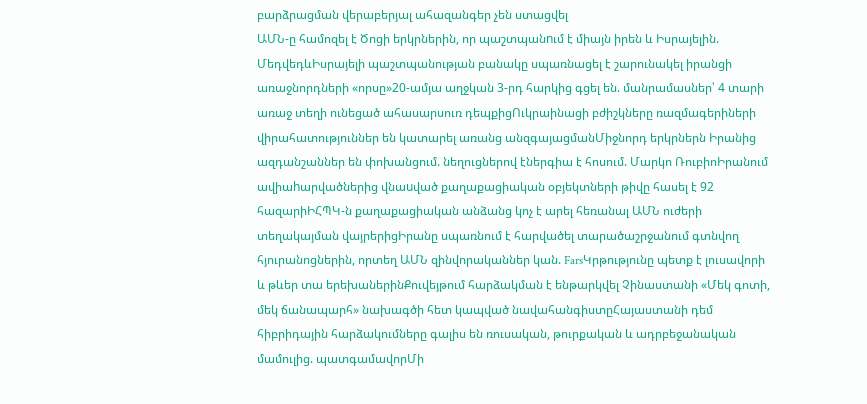բարձրացման վերաբերյալ ահազանգեր չեն ստացվել
ԱՄՆ-ը համոզել է Ծոցի երկրներին, որ պաշտպանnւմ է միայն իրեն և Իսրայելին. ՄեդվեդևԻսրայելի պաշտպանության բանակը սպառնացել է շարունակել իրանցի առաջնորդների «որսը»20-ամյա աղջկան 3-րդ հարկից գցել են. մանրամասներ՝ 4 տարի առաջ տեղի ունեցած ահասարսուռ դեպքիցՈւկրաինացի բժիշկները ռազմագերիների վիրահատություններ են կատարել առանց անզգայացմանՄիջնորդ երկրներն Իրանից ազդանշաններ են փոխանցում. նեղուցներով էներգիա է հոսում. Մարկո ՌուբիոԻրանում ավիաhարվածներից վնաuված քաղաքացիական օբյեկտների թիվը հասել է 92 հազարիԻՀՊԿ-ն քաղաքացիական անձանց կոչ է արել հեռանալ ԱՄՆ ուժերի տեղակայման վայրերիցԻրանը սպառնում է հարվածել տարածաշրջանում գտնվող հյուրանոցներին, որտեղ ԱՄՆ զինվորականներ կան. FarsԿրթությունը պետք է լուսավորի և թևեր տա երեխաներինՔուվեյթում հարձակման է ենթարկվել Չինաստանի «Մեկ գոտի, մեկ ճանապարհ» նախագծի հետ կապված նավահանգիստըՀայաստանի դեմ հիբրիդային հարձակումները գալիս են ռուսական, թուրքական և ադրբեջանական մամուլից. պատգամավորՄի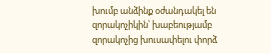խումբ անձինք օժանդակել են զորակոչիկին՝ խաբեությամբ զորակոչից խուսափելու փորձ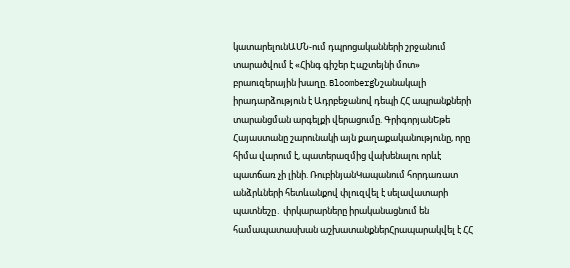կատարելունԱՄՆ-ում դպրոցականների շրջանում տարածվում է «Հինգ գիշեր Էպշտեյնի մոտ» բրաուզերային խաղը. BloombergՆշանակալի իրադարձություն է Ադրբեջանով դեպի ՀՀ ապրանքների տարանցման արգելքի վերացումը. ԳրիգորյանԵթե Հայաստանը շարունակի այն քաղաքականությունը, որը հիմա վարում է, պատերազմից վախենալու որևէ պատճառ չի լինի. ՌուբինյանԿապանում հորդառատ անձրևների հետևանքով փլուզվել է սելավատարի պատնեշը․ փրկարարները իրականացնում են համապատասխան աշխատանքներՀրապարակվել է ՀՀ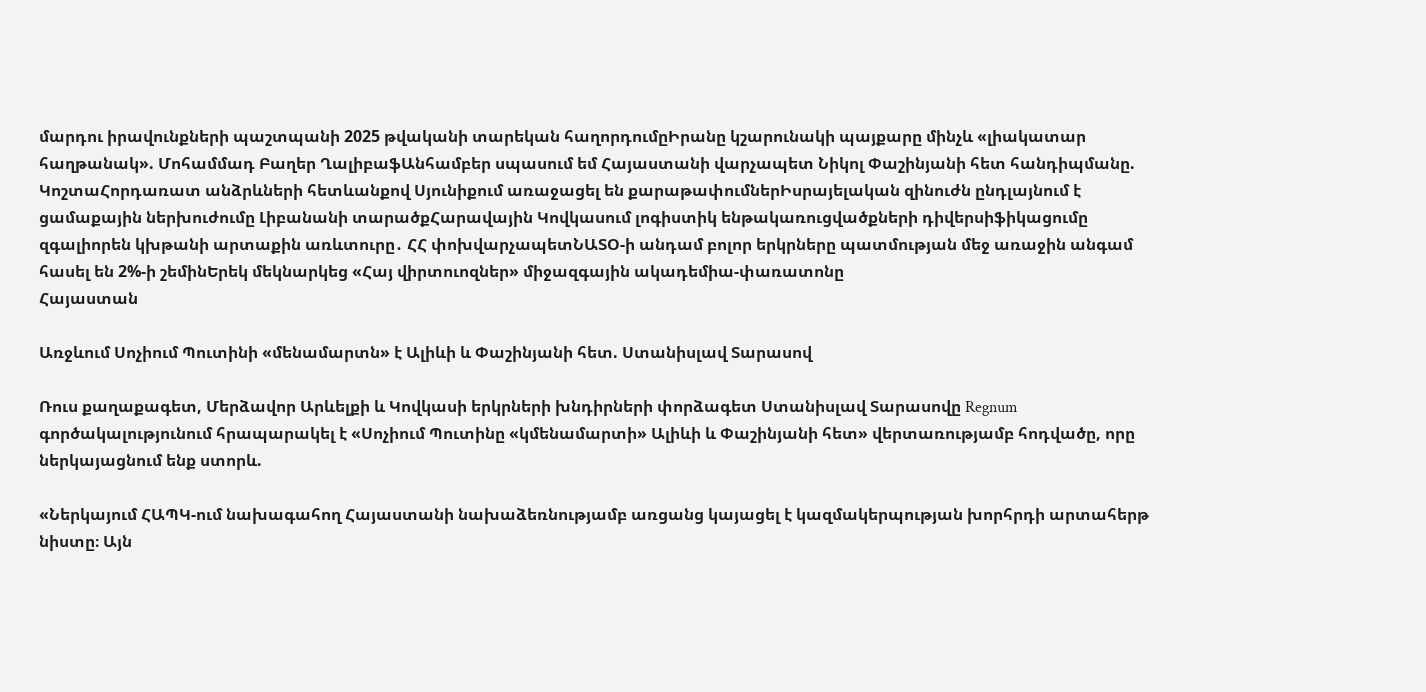մարդու իրավունքների պաշտպանի 2025 թվականի տարեկան հաղորդումըԻրանը կշարունակի պայքարը մինչև «լիակատար հաղթանակ». Մոհամմադ Բաղեր ՂալիբաֆԱնհամբեր սպասում եմ Հայաստանի վարչապետ Նիկոլ Փաշինյանի հետ հանդիպմանը. ԿոշտաՀորդառատ անձրևների հետևանքով Սյունիքում առաջացել են քարաթափումներԻսրայելական զինուժն ընդլայնում է ցամաքային ներխուժումը Լիբանանի տարածքՀարավային Կովկասում լոգիստիկ ենթակառուցվածքների դիվերսիֆիկացումը զգալիորեն կխթանի արտաքին առևտուրը․ ՀՀ փոխվարչապետՆԱՏՕ-ի անդամ բոլոր երկրները պատմության մեջ առաջին անգամ հասել են 2%-ի շեմինԵրեկ մեկնարկեց «Հայ վիրտուոզներ» միջազգային ակադեմիա-փառատոնը
Հայաստան

Առջևում Սոչիում Պուտինի «մենամարտն» է Ալիևի և Փաշինյանի հետ. Ստանիսլավ Տարասով

Ռուս քաղաքագետ, Մերձավոր Արևելքի և Կովկասի երկրների խնդիրների փորձագետ Ստանիսլավ Տարասովը Regnum գործակալությունում հրապարակել է «Սոչիում Պուտինը «կմենամարտի» Ալիևի և Փաշինյանի հետ» վերտառությամբ հոդվածը, որը ներկայացնում ենք ստորև.

«Ներկայում ՀԱՊԿ-ում նախագահող Հայաստանի նախաձեռնությամբ առցանց կայացել է կազմակերպության խորհրդի արտահերթ նիստը։ Այն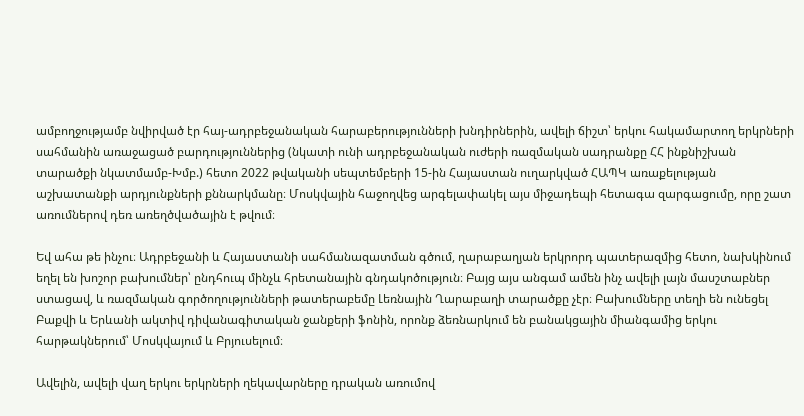ամբողջությամբ նվիրված էր հայ-ադրբեջանական հարաբերությունների խնդիրներին, ավելի ճիշտ՝ երկու հակամարտող երկրների սահմանին առաջացած բարդություններից (նկատի ունի ադրբեջանական ուժերի ռազմական սադրանքը ՀՀ ինքնիշխան տարածքի նկատմամբ-Խմբ.) հետո 2022 թվականի սեպտեմբերի 15-ին Հայաստան ուղարկված ՀԱՊԿ առաքելության աշխատանքի արդյունքների քննարկմանը։ Մոսկվային հաջողվեց արգելափակել այս միջադեպի հետագա զարգացումը, որը շատ առումներով դեռ առեղծվածային է թվում։

Եվ ահա թե ինչու։ Ադրբեջանի և Հայաստանի սահմանազատման գծում, ղարաբաղյան երկրորդ պատերազմից հետո, նախկինում եղել են խոշոր բախումներ՝ ընդհուպ մինչև հրետանային գնդակոծություն։ Բայց այս անգամ ամեն ինչ ավելի լայն մասշտաբներ ստացավ, և ռազմական գործողությունների թատերաբեմը Լեռնային Ղարաբաղի տարածքը չէր։ Բախումները տեղի են ունեցել Բաքվի և Երևանի ակտիվ դիվանագիտական ջանքերի ֆոնին, որոնք ձեռնարկում են բանակցային միանգամից երկու հարթակներում՝ Մոսկվայում և Բրյուսելում։

Ավելին, ավելի վաղ երկու երկրների ղեկավարները դրական առումով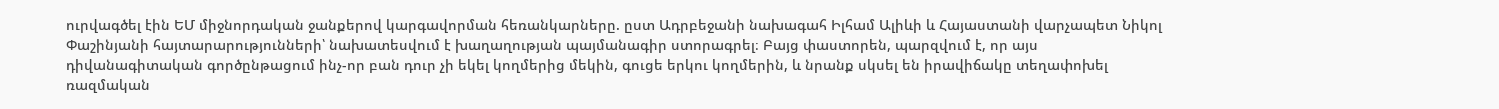ուրվագծել էին ԵՄ միջնորդական ջանքերով կարգավորման հեռանկարները. ըստ Ադրբեջանի նախագահ Իլհամ Ալիևի և Հայաստանի վարչապետ Նիկոլ Փաշինյանի հայտարարությունների՝ նախատեսվում է խաղաղության պայմանագիր ստորագրել։ Բայց փաստորեն, պարզվում է, որ այս դիվանագիտական գործընթացում ինչ-որ բան դուր չի եկել կողմերից մեկին, գուցե երկու կողմերին, և նրանք սկսել են իրավիճակը տեղափոխել ռազմական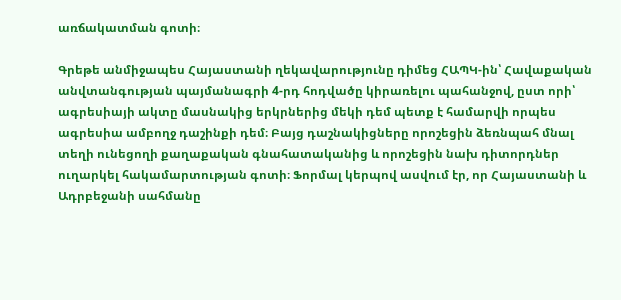առճակատման գոտի։

Գրեթե անմիջապես Հայաստանի ղեկավարությունը դիմեց ՀԱՊԿ-ին՝ Հավաքական անվտանգության պայմանագրի 4-րդ հոդվածը կիրառելու պահանջով, ըստ որի՝ ագրեսիայի ակտը մասնակից երկրներից մեկի դեմ պետք է համարվի որպես ագրեսիա ամբողջ դաշինքի դեմ։ Բայց դաշնակիցները որոշեցին ձեռնպահ մնալ տեղի ունեցողի քաղաքական գնահատականից և որոշեցին նախ դիտորդներ ուղարկել հակամարտության գոտի։ Ֆորմալ կերպով ասվում էր, որ Հայաստանի և Ադրբեջանի սահմանը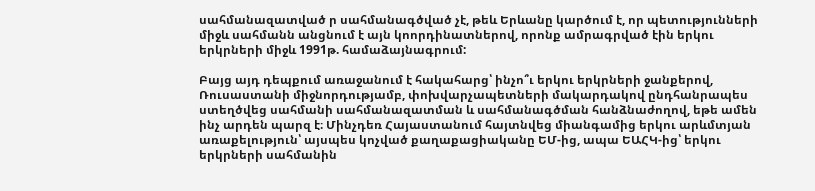սահմանազատված ր սահմանագծված չէ, թեև Երևանը կարծում է, որ պետությունների միջև սահմանն անցնում է այն կոորդինատներով, որոնք ամրագրված էին երկու երկրների միջև 1991թ. համաձայնագրում:

Բայց այդ դեպքում առաջանում է հակահարց՝ ինչո՞ւ երկու երկրների ջանքերով, Ռուսաստանի միջնորդությամբ, փոխվարչապետների մակարդակով ընդհանրապես ստեղծվեց սահմանի սահմանազատման և սահմանագծման հանձնաժողով, եթե ամեն ինչ արդեն պարզ է։ Մինչդեռ Հայաստանում հայտնվեց միանգամից երկու արևմտյան առաքելություն՝ այսպես կոչված քաղաքացիականը ԵՄ-ից, ապա ԵԱՀԿ-ից՝ երկու երկրների սահմանին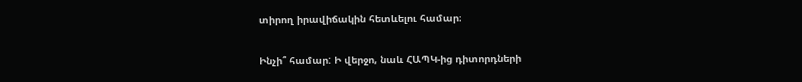տիրող իրավիճակին հետևելու համար։

Ինչի՞ համար: Ի վերջո, նաև ՀԱՊԿ-ից դիտորդների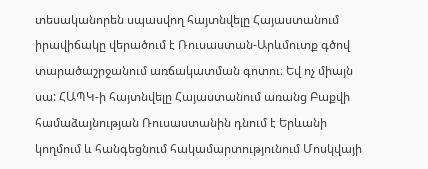տեսականորեն սպասվող հայտնվելը Հայաստանում իրավիճակը վերածում է Ռուսաստան-Արևմուտք գծով տարածաշրջանում առճակատման գոտու։ Եվ ոչ միայն սա: ՀԱՊԿ-ի հայտնվելը Հայաստանում առանց Բաքվի համաձայնության Ռուսաստանին դնում է Երևանի կողմում և հանգեցնում հակամարտությունում Մոսկվայի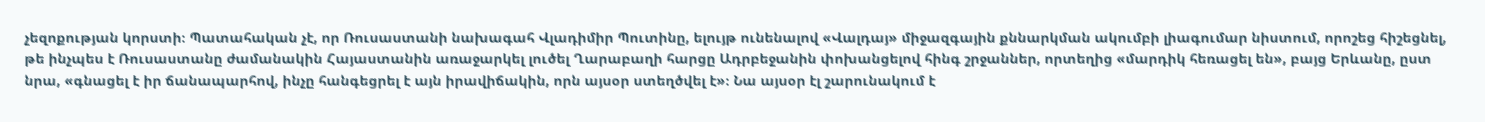չեզոքության կորստի։ Պատահական չէ, որ Ռուսաստանի նախագահ Վլադիմիր Պուտինը, ելույթ ունենալով «Վալդայ» միջազգային քննարկման ակումբի լիագումար նիստում, որոշեց հիշեցնել, թե ինչպես է Ռուսաստանը ժամանակին Հայաստանին առաջարկել լուծել Ղարաբաղի հարցը Ադրբեջանին փոխանցելով հինգ շրջաններ, որտեղից «մարդիկ հեռացել են», բայց Երևանը, ըստ նրա, «գնացել է իր ճանապարհով, ինչը հանգեցրել է այն իրավիճակին, որն այսօր ստեղծվել է»։ Նա այսօր էլ շարունակում է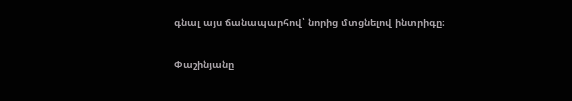գնալ այս ճանապարհով՝ նորից մտցնելով ինտրիգը։

Փաշինյանը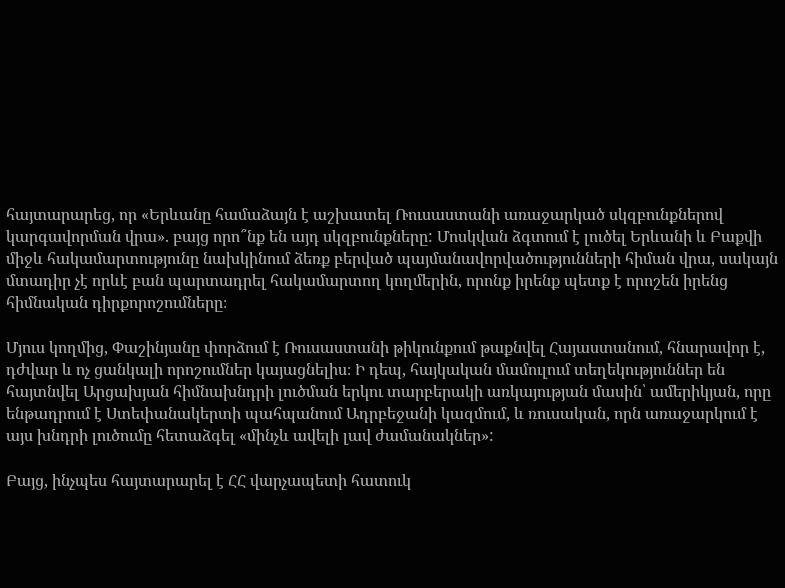հայտարարեց, որ «Երևանը համաձայն է աշխատել Ռուսաստանի առաջարկած սկզբունքներով կարգավորման վրա». բայց որո՞նք են այդ սկզբունքները: Մոսկվան ձգտում է լուծել Երևանի և Բաքվի միջև հակամարտությունը նախկինում ձեռք բերված պայմանավորվածությունների հիման վրա, սակայն մտադիր չէ որևէ բան պարտադրել հակամարտող կողմերին, որոնք իրենք պետք է որոշեն իրենց հիմնական դիրքորոշումները։

Մյուս կողմից, Փաշինյանը փորձում է Ռուսաստանի թիկունքում թաքնվել Հայաստանում, հնարավոր է, դժվար և ոչ ցանկալի որոշումներ կայացնելիս։ Ի դեպ, հայկական մամուլում տեղեկություններ են հայտնվել Արցախյան հիմնախնդրի լուծման երկու տարբերակի առկայության մասին՝ ամերիկյան, որը ենթադրում է Ստեփանակերտի պահպանում Ադրբեջանի կազմում, և ռուսական, որն առաջարկում է այս խնդրի լուծումը հետաձգել «մինչև ավելի լավ ժամանակներ»:

Բայց, ինչպես հայտարարել է ՀՀ վարչապետի հատուկ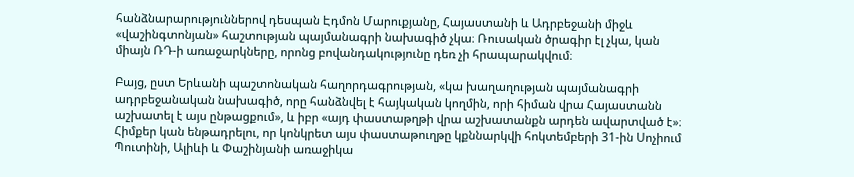հանձնարարություններով դեսպան Էդմոն Մարուքյանը, Հայաստանի և Ադրբեջանի միջև «վաշինգտոնյան» հաշտության պայմանագրի նախագիծ չկա։ Ռուսական ծրագիր էլ չկա, կան միայն ՌԴ-ի առաջարկները, որոնց բովանդակությունը դեռ չի հրապարակվում։

Բայց, ըստ Երևանի պաշտոնական հաղորդագրության, «կա խաղաղության պայմանագրի ադրբեջանական նախագիծ, որը հանձնվել է հայկական կողմին, որի հիման վրա Հայաստանն աշխատել է այս ընթացքում», և իբր «այդ փաստաթղթի վրա աշխատանքն արդեն ավարտված է»։ Հիմքեր կան ենթադրելու, որ կոնկրետ այս փաստաթուղթը կքննարկվի հոկտեմբերի 31-ին Սոչիում Պուտինի, Ալիևի և Փաշինյանի առաջիկա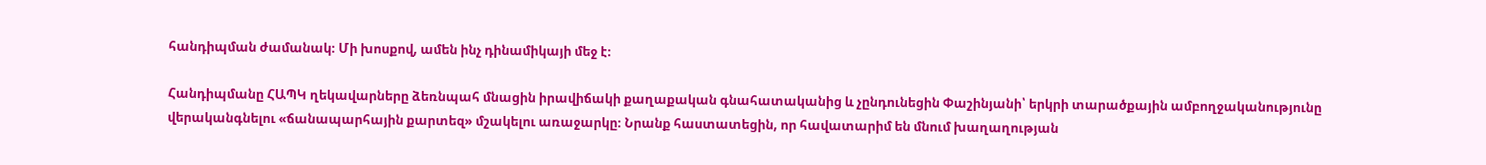հանդիպման ժամանակ։ Մի խոսքով, ամեն ինչ դինամիկայի մեջ է։

Հանդիպմանը ՀԱՊԿ ղեկավարները ձեռնպահ մնացին իրավիճակի քաղաքական գնահատականից և չընդունեցին Փաշինյանի՝ երկրի տարածքային ամբողջականությունը վերականգնելու «ճանապարհային քարտեզ» մշակելու առաջարկը։ Նրանք հաստատեցին, որ հավատարիմ են մնում խաղաղության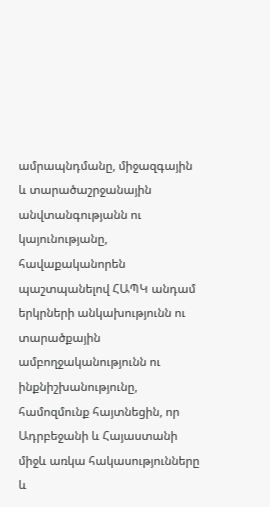ամրապնդմանը, միջազգային և տարածաշրջանային անվտանգությանն ու կայունությանը, հավաքականորեն պաշտպանելով ՀԱՊԿ անդամ երկրների անկախությունն ու տարածքային ամբողջականությունն ու ինքնիշխանությունը, համոզմունք հայտնեցին, որ Ադրբեջանի և Հայաստանի միջև առկա հակասությունները և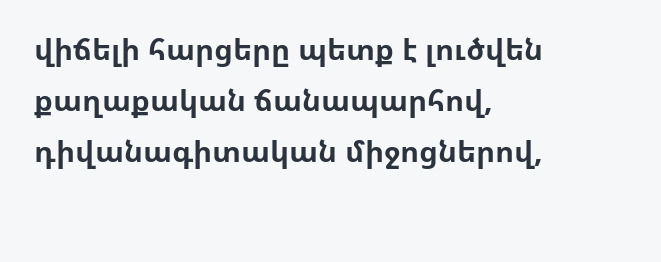վիճելի հարցերը պետք է լուծվեն քաղաքական ճանապարհով, դիվանագիտական միջոցներով,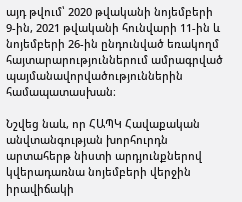այդ թվում՝ 2020 թվականի նոյեմբերի 9-ին, 2021 թվականի հունվարի 11-ին և նոյեմբերի 26-ին ընդունված եռակողմ հայտարարություններում ամրագրված պայմանավորվածություններին համապատասխան։

Նշվեց նաև, որ ՀԱՊԿ Հավաքական անվտանգության խորհուրդն արտահերթ նիստի արդյունքներով կվերադառնա նոյեմբերի վերջին իրավիճակի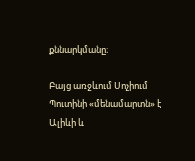քննարկմանը։

Բայց առջևում Սոչիում Պուտինի «մենամարտն» է Ալիևի և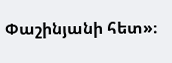Փաշինյանի հետ»։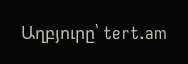Աղբյուրը՝ tert.am